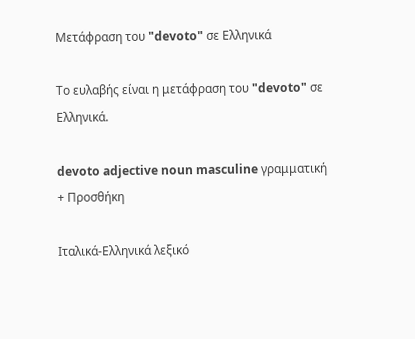Μετάφραση του "devoto" σε Ελληνικά

Το ευλαβής είναι η μετάφραση του "devoto" σε Ελληνικά.

devoto adjective noun masculine γραμματική
+ Προσθήκη

Ιταλικά-Ελληνικά λεξικό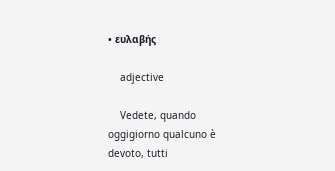• ευλαβής

    adjective

    Vedete, quando oggigiorno qualcuno è devoto, tutti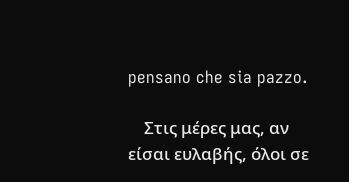pensano che sia pazzo.

    Στις μέρες μας, αν είσαι ευλαβής, όλοι σε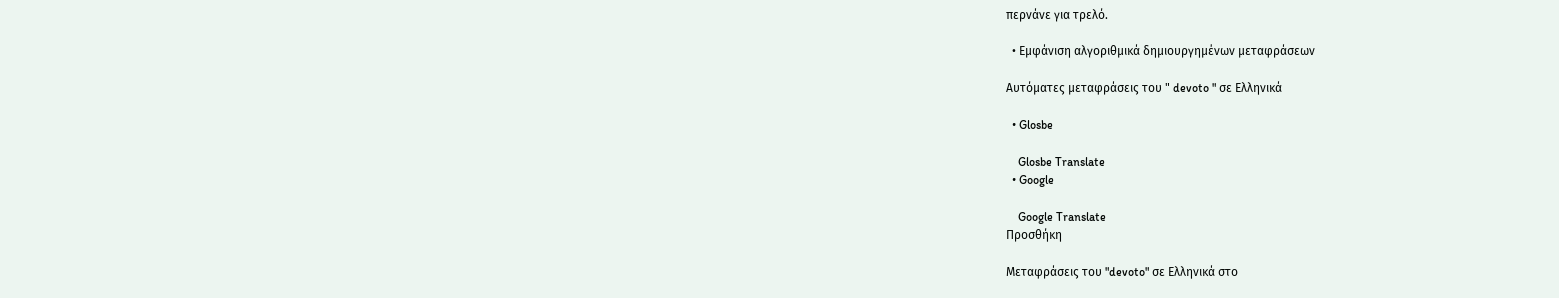περνάνε για τρελό.

  • Εμφάνιση αλγοριθμικά δημιουργημένων μεταφράσεων

Αυτόματες μεταφράσεις του " devoto " σε Ελληνικά

  • Glosbe

    Glosbe Translate
  • Google

    Google Translate
Προσθήκη

Μεταφράσεις του "devoto" σε Ελληνικά στο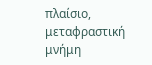πλαίσιο, μεταφραστική μνήμη